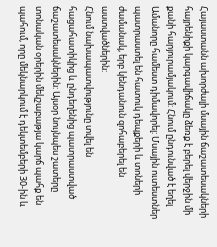Հայաստանն ախորժալի մսային ճաշատեսակների հայրենիքի կարգավիճակը ձեռք է բերել վերջին մի քանի հարյուրամյակում: Հնում ընդունված է եղել Ամանորը համեստ դիմավորել: Մսային ուտեստներ պատրաստել են հատուկ դեպքերի և տոների ժամանակ, երբ կենդանուն զոհաբերել են աստվածներին:
Հնում նախապատվությունը տվել են հացահատիկից և ընդեղենից պատրաստված ճաշատեսակներին: Այսօր նույնպես շատերը տոնական օրերին մեկշաբաթյա կարճ պահք են պահում, որը մեկնարկում է դեկտեմբերի 30-ին և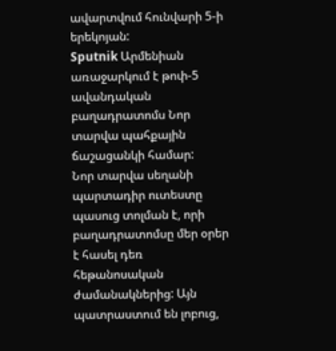ավարտվում հունվարի 5-ի երեկոյան:
Sputnik Արմենիան առաջարկում է թոփ-5 ավանդական բաղադրատոմս Նոր տարվա պահքային ճաշացանկի համար:
Նոր տարվա սեղանի պարտադիր ուտեստը պասուց տոլման է, որի բաղադրատոմսը մեր օրեր է հասել դեռ հեթանոսական ժամանակներից: Այն պատրաստում են լոբուց,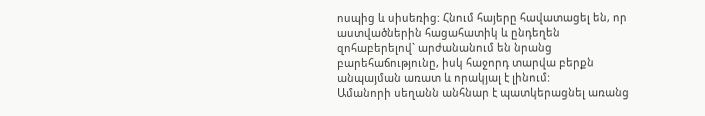ոսպից և սիսեռից: Հնում հայերը հավատացել են, որ աստվածներին հացահատիկ և ընդեղեն զոհաբերելով` արժանանում են նրանց բարեհաճությունը, իսկ հաջորդ տարվա բերքն անպայման առատ և որակյալ է լինում:
Ամանորի սեղանն անհնար է պատկերացնել առանց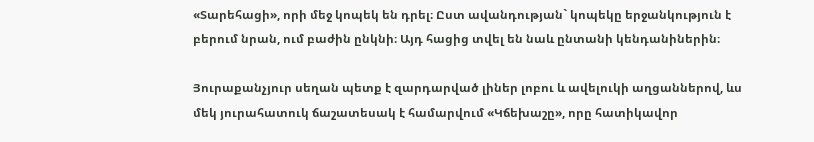«Տարեհացի», որի մեջ կոպեկ են դրել։ Ըստ ավանդության` կոպեկը երջանկություն է բերում նրան, ում բաժին ընկնի։ Այդ հացից տվել են նաև ընտանի կենդանիներին։

Յուրաքանչյուր սեղան պետք է զարդարված լիներ լոբու և ավելուկի աղցաններով, ևս մեկ յուրահատուկ ճաշատեսակ է համարվում «Կճեխաշը», որը հատիկավոր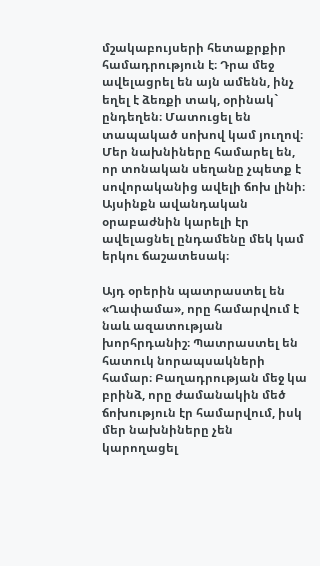մշակաբույսերի հետաքրքիր համադրություն է։ Դրա մեջ ավելացրել են այն ամենն, ինչ եղել է ձեռքի տակ, օրինակ` ընդեղեն։ Մատուցել են տապակած սոխով կամ յուղով։ Մեր նախնիները համարել են, որ տոնական սեղանը չպետք է սովորականից ավելի ճոխ լինի։ Այսինքն ավանդական օրաբաժնին կարելի էր ավելացնել ընդամենը մեկ կամ երկու ճաշատեսակ։

Այդ օրերին պատրաստել են «Ղափամա», որը համարվում է նաև ազատության խորհրդանիշ։ Պատրաստել են հատուկ նորապսակների համար։ Բաղադրության մեջ կա բրինձ, որը ժամանակին մեծ ճոխություն էր համարվում, իսկ մեր նախնիները չեն կարողացել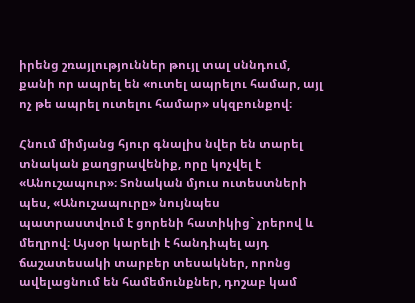իրենց շռայլություններ թույլ տալ սննդում, քանի որ ապրել են «ուտել ապրելու համար, այլ ոչ թե ապրել ուտելու համար» սկզբունքով։

Հնում միմյանց հյուր գնալիս նվեր են տարել տնական քաղցրավենիք, որը կոչվել է «Անուշապուր»։ Տոնական մյուս ուտեստների պես, «Անուշապուրը» նույնպես պատրաստվում է ցորենի հատիկից` չրերով և մեղրով։ Այսօր կարելի է հանդիպել այդ ճաշատեսակի տարբեր տեսակներ, որոնց ավելացնում են համեմունքներ, դոշաբ կամ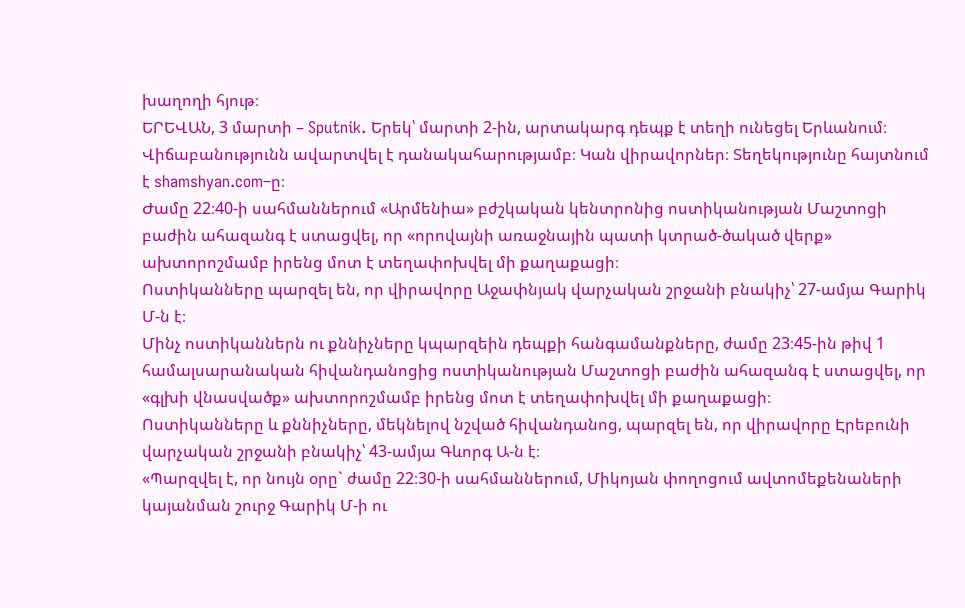խաղողի հյութ։
ԵՐԵՎԱՆ, 3 մարտի – Sputnik. Երեկ՝ մարտի 2-ին, արտակարգ դեպք է տեղի ունեցել Երևանում։ Վիճաբանությունն ավարտվել է դանակահարությամբ։ Կան վիրավորներ։ Տեղեկությունը հայտնում է shamshyan.com–ը։
Ժամը 22։40-ի սահմաններում «Արմենիա» բժշկական կենտրոնից ոստիկանության Մաշտոցի բաժին ահազանգ է ստացվել, որ «որովայնի առաջնային պատի կտրած-ծակած վերք» ախտորոշմամբ իրենց մոտ է տեղափոխվել մի քաղաքացի։
Ոստիկանները պարզել են, որ վիրավորը Աջափնյակ վարչական շրջանի բնակիչ՝ 27-ամյա Գարիկ Մ-ն է։
Մինչ ոստիկաններն ու քննիչները կպարզեին դեպքի հանգամանքները, ժամը 23։45-ին թիվ 1 համալսարանական հիվանդանոցից ոստիկանության Մաշտոցի բաժին ահազանգ է ստացվել, որ «գլխի վնասվածք» ախտորոշմամբ իրենց մոտ է տեղափոխվել մի քաղաքացի։
Ոստիկանները և քննիչները, մեկնելով նշված հիվանդանոց, պարզել են, որ վիրավորը Էրեբունի վարչական շրջանի բնակիչ՝ 43-ամյա Գևորգ Ա-ն է։
«Պարզվել է, որ նույն օրը` ժամը 22։30-ի սահմաններում, Միկոյան փողոցում ավտոմեքենաների կայանման շուրջ Գարիկ Մ-ի ու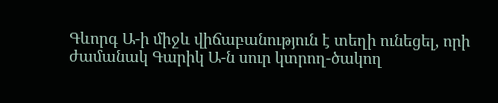Գևորգ Ա-ի միջև վիճաբանություն է տեղի ունեցել, որի ժամանակ Գարիկ Ա-ն սուր կտրող-ծակող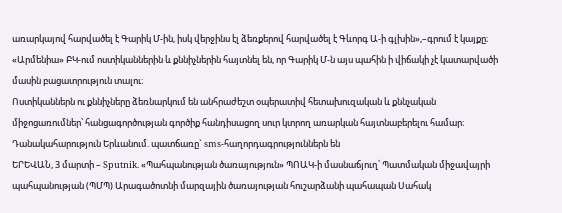առարկայով հարվածել է Գարիկ Մ-ին, իսկ վերջինս էլ ձեռքերով հարվածել է Գևորգ Ա-ի գլխին»,–գրում է կայքը։
«Արմենիա» ԲԿ-ում ոստիկաններին և քննիչներին հայտնել են, որ Գարիկ Մ-ն այս պահին ի վիճակի չէ կատարվածի մասին բացատրություն տալու։
Ոստիկաններն ու քննիչները ձեռնարկում են անհրաժեշտ օպերատիվ հետախուզական և քննչական միջոցառումներ՝ հանցագործության գործիք հանդիսացող սուր կտրող առարկան հայտնաբերելու համար։
Դանակահարություն Երևանում. պատճառը` sms-հաղորդագրություններն են
ԵՐԵՎԱՆ, 3 մարտի – Sputnik. «Պահպանության ծառայություն» ՊՈԱԿ-ի մասնաճյուղ՝ Պատմական միջավայրի պահպանության (ՊՄՊ) Արագածոտնի մարզային ծառայության հուշարձանի պահապան Սահակ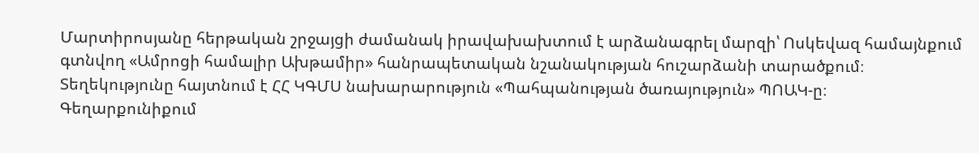Մարտիրոսյանը հերթական շրջայցի ժամանակ իրավախախտում է արձանագրել մարզի՝ Ոսկեվազ համայնքում գտնվող «Ամրոցի համալիր Ախթամիր» հանրապետական նշանակության հուշարձանի տարածքում։ Տեղեկությունը հայտնում է ՀՀ ԿԳՄՍ նախարարություն «Պահպանության ծառայություն» ՊՈԱԿ-ը։
Գեղարքունիքում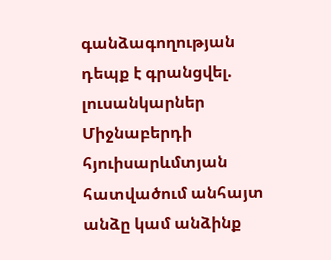գանձագողության դեպք է գրանցվել. լուսանկարներ
Միջնաբերդի հյուիսարևմտյան հատվածում անհայտ անձը կամ անձինք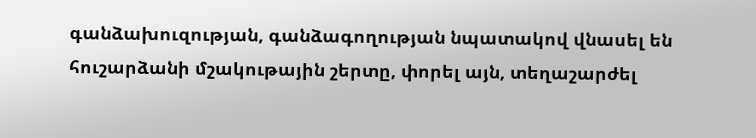գանձախուզության, գանձագողության նպատակով վնասել են հուշարձանի մշակութային շերտը, փորել այն, տեղաշարժել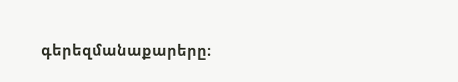գերեզմանաքարերը։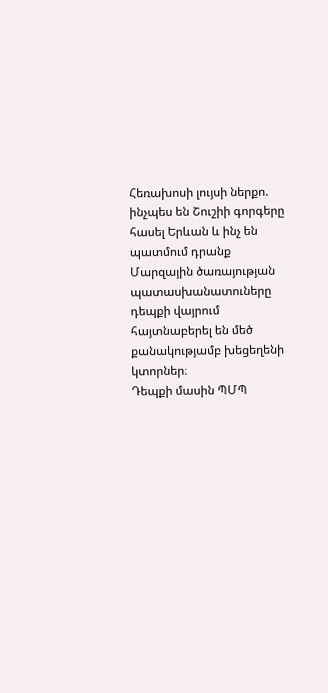Հեռախոսի լույսի ներքո. ինչպես են Շուշիի գորգերը հասել Երևան և ինչ են պատմում դրանք
Մարզային ծառայության պատասխանատուները դեպքի վայրում հայտնաբերել են մեծ քանակությամբ խեցեղենի կտորներ։
Դեպքի մասին ՊՄՊ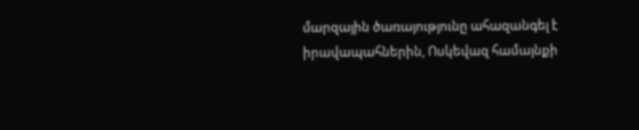մարզային ծառայությունը ահազանգել է իրավապահներին, Ոսկեվազ համայնքի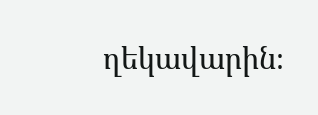ղեկավարին։